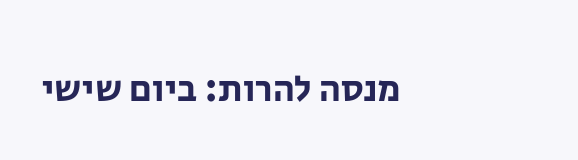מנסה להרות: ביום שישי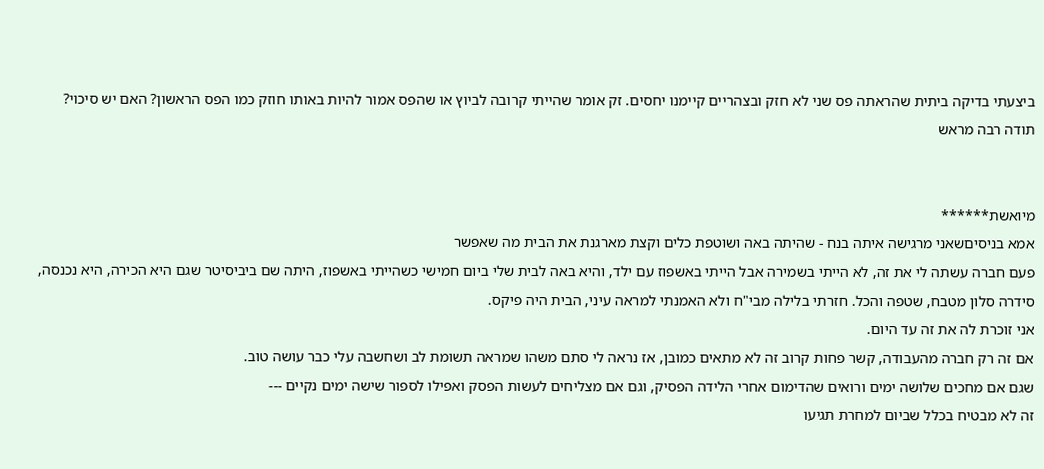ביצעתי בדיקה ביתית שהראתה פס שני לא חזק ובצהריים קיימנו יחסים. זק אומר שהייתי קרובה לביוץ או שהפס אמור להיות באותו חוזק כמו הפס הראשון? האם יש סיכוי?
תודה רבה מראש


מיואשת******
אמא בניסיםשאני מרגישה איתה בנח - שהיתה באה ושוטפת כלים וקצת מארגנת את הבית מה שאפשר
פעם חברה עשתה לי את זה, לא הייתי בשמירה אבל הייתי באשפוז עם ילד, והיא באה לבית שלי ביום חמישי כשהייתי באשפוז, היתה שם ביביסיטר שגם היא הכירה, היא נכנסה, סידרה סלון מטבח, שטפה והכל. חזרתי בלילה מבי"ח ולא האמנתי למראה עיני, הבית היה פיקס.
אני זוכרת לה את זה עד היום.
אם זה רק חברה מהעבודה, קשר פחות קרוב זה לא מתאים כמובן, אז נראה לי סתם משהו שמראה תשומת לב ושחשבה עלי כבר עושה טוב.
שגם אם מחכים שלושה ימים ורואים שהדימום אחרי הלידה הפסיק, וגם אם מצליחים לעשות הפסק ואפילו לספור שישה ימים נקיים ---
זה לא מבטיח בכלל שביום למחרת תגיעו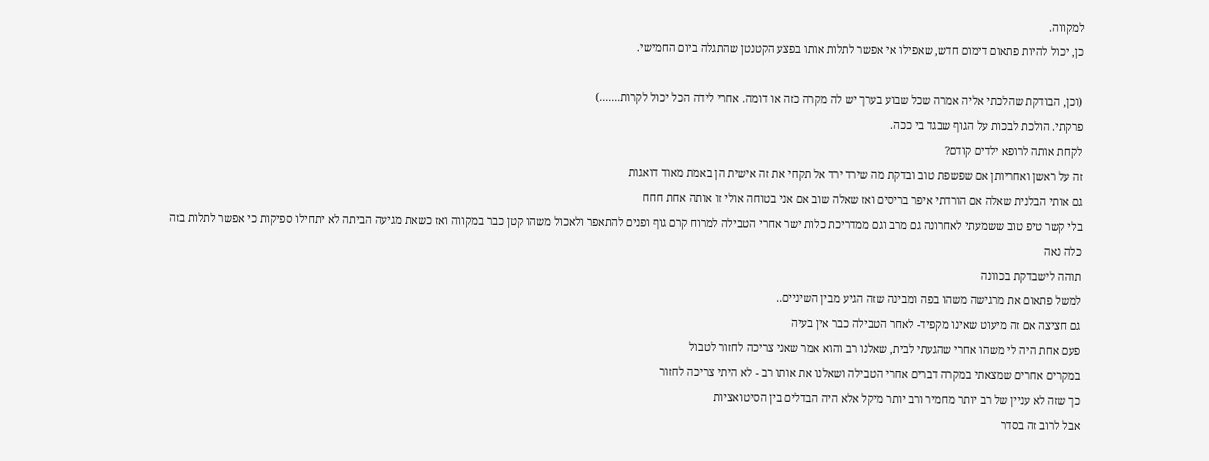למקווה.
כן, יכול להיות פתאום דימום חדש, שאפילו אי אפשר לתלות אותו בפצע הקטנטן שהתגלה ביום החמישי.

(וכן, הבודקת שהלכתי אליה אמרה שכל שבוע בערך יש לה מקרה כזה או דומה. אחרי לידה הכל יכול לקרות.......)
פרקתי. הולכת לבכות על הגוף שבגד בי ככה.
לקחת אותה לרופא ילדים קודם?
זה על ראשן ואחריותן אם שפשפת טוב ובדקת מה שירד ירד אל תקחי את זה אישית הן באמת מאוד דואגות
גם אותי הבלנית שאלה אם הורדתי איפר בריסים ואז שאלה שוב אם אני בטוחה אולי זו אותה אחת חחח
בלי קשר טיפ טוב ששמעתי לאחרונה גם מרב וגם ממדריכת כלות ישר אחרי הטבילה למרוח קרם גוף ופנים להתאפר ולאכול משהו קטן כבר במקווה ואז כשאת מגיעה הביתה לא יתחילו ספיקות כי אפשר לתלות בזה
כלה נאה
תוהה לישבדקת בכוונה
למשל פתאום את מרגישה משהו בפה ומבינה שזה הגיע מבין השיניים..
גם חציצה אם זה מיעוט שאינו מקפיד- לאחר הטבילה כבר אין בעיה
פעם אחת היה לי משהו אחרי שהגעתי לבית, שאלנו רב והוא אמר שאני צריכה לחזור לטבול
במקרים אחרים שמצאתי במקרה דברים אחרי הטבילה ושאלנו את אותו רב - לא היתי צריכה לחזור
כך שזה לא עניין של רב יותר מחמיר ורב יותר מיקל אלא היה הבדלים בין הסיטואציות
אבל לרוב זה בסדר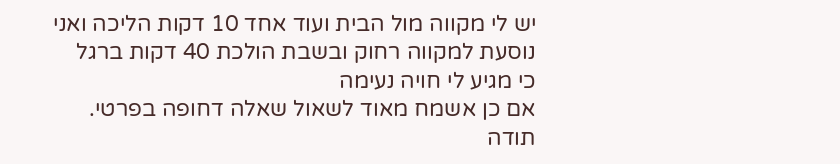יש לי מקווה מול הבית ועוד אחד 10 דקות הליכה ואני נוסעת למקווה רחוק ובשבת הולכת 40 דקות ברגל
כי מגיע לי חויה נעימה
אם כן אשמח מאוד לשאול שאלה דחופה בפרטי.
תודה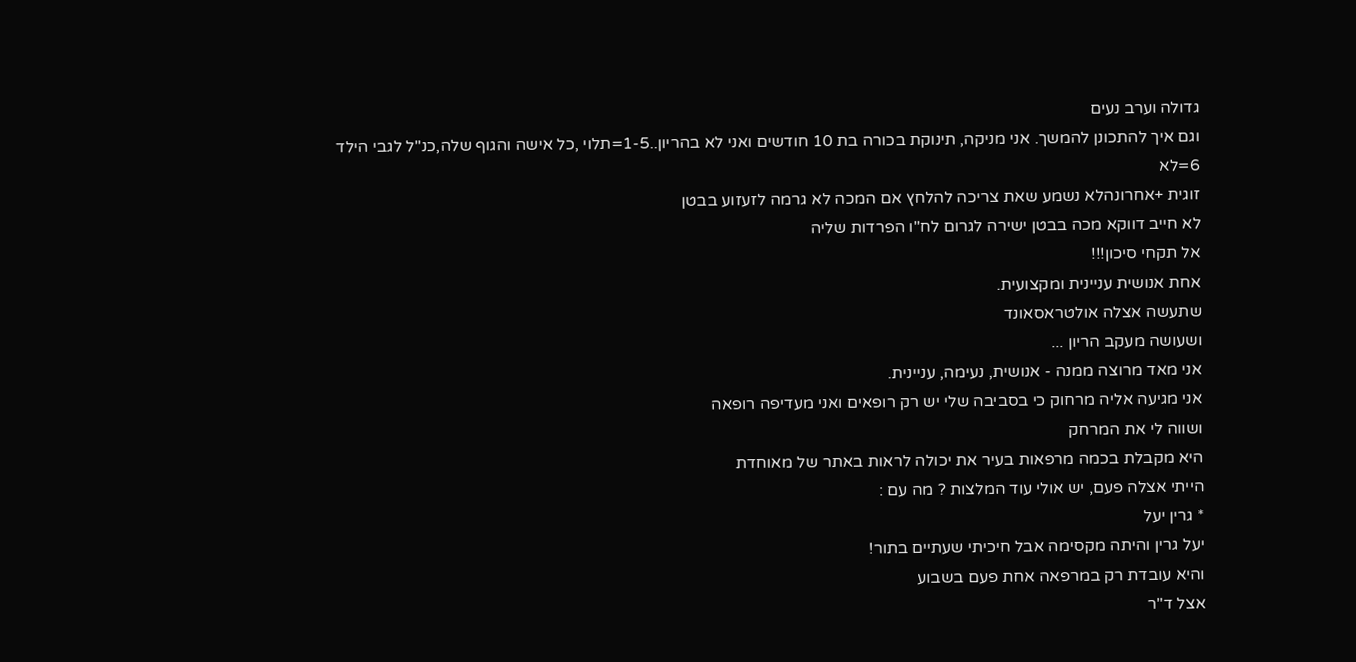גדולה וערב נעים
וגם איך להתכונן להמשך. אני מניקה, תינוקת בכורה בת 10 חודשים ואני לא בהריון..1-5=תלוי ,כל אישה והגוף שלה,כנ"ל לגבי הילד
6=לא
זוגית +אחרונהלא נשמע שאת צריכה להלחץ אם המכה לא גרמה לזעזוע בבטן
לא חייב דווקא מכה בבטן ישירה לגרום לח"ו הפרדות שליה
אל תקחי סיכון!!!
אחת אנושית עניינית ומקצועית.
שתעשה אצלה אולטראסאונד
ושעושה מעקב הריון ...
אני מאד מרוצה ממנה - אנושית, נעימה, עניינית.
אני מגיעה אליה מרחוק כי בסביבה שלי יש רק רופאים ואני מעדיפה רופאה
ושווה לי את המרחק
היא מקבלת בכמה מרפאות בעיר את יכולה לראות באתר של מאוחדת
הייתי אצלה פעם, יש אולי עוד המלצות ? מה עם :
* גרין יעל
יעל גרין והיתה מקסימה אבל חיכיתי שעתיים בתור!
והיא עובדת רק במרפאה אחת פעם בשבוע
אצל ד"ר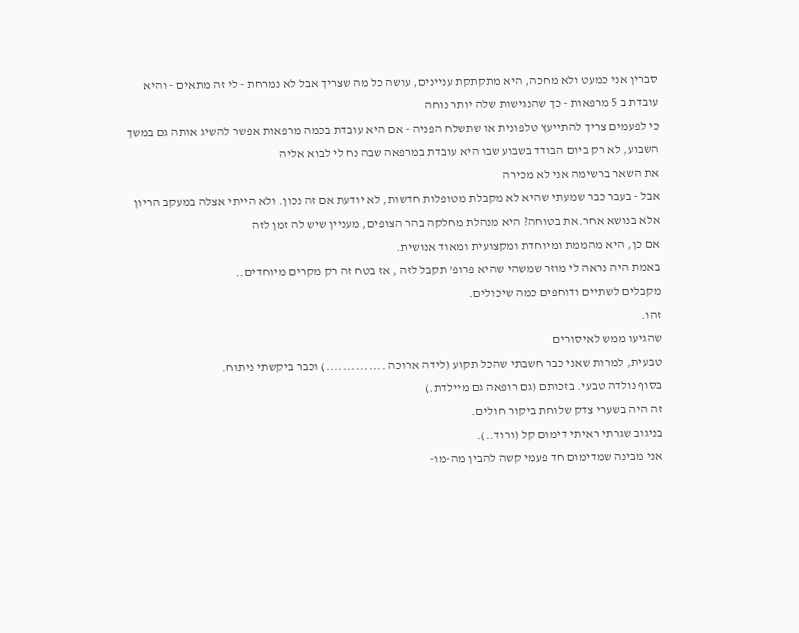סברין אני כמעט ולא מחכה, היא מתקתקת עניינים, עושה כל מה שצריך אבל לא נמרחת - לי זה מתאים - והיא עובדת ב 5 מרפאות - כך שהנגישות שלה יותר נוחה
כי לפעמים צריך להתייעץ טלפונית או שתשלח הפניה - אם היא עובדת בכמה מרפאות אפשר להשיג אותה גם במשך השבוע, לא רק ביום הבודד בשבוע שבו היא עובדת במרפאה שבה נח לי לבוא אליה
את השאר ברשימה אני לא מכירה
אבל - בעבר כבר שמעתי שהיא לא מקבלת מטופלות חדשות, לא יודעת אם זה נכון. ולא הייתי אצלה במעקב הריון אלא בנושא אחר.את בטוחה? היא מנהלת מחלקה בהר הצופים, מעניין שיש לה זמן לזה
אם כן, היא מהממת ומיוחדת ומקצועית ומאוד אנושית.
באמת היה נראה לי מוזר שמשהי שהיא פרופ' תקבל לזה , אז בטח זה רק מקרים מיוחדים..
מקבלים לשתיים ודוחפים כמה שיכולים.
זהו.
שהגיעו ממש לאיסורים
טבעית, למרות שאני כבר חשבתי שהכל תקוע (לידה ארוכה ..............) וכבר ביקשתי ניתוח.
בסוף נולדה טבעי. בזכותם (גם רופאה גם מיילדת.)
זה היה בשערי צדק שלוחת ביקור חולים.
בניגוב שגרתי ראיתי דימום קל (ורוד..).
אני מבינה שמדימום חד פעמי קשה להבין מה-מו-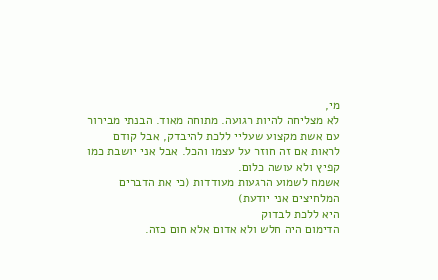מי,
לא מצליחה להיות רגועה. מתוחה מאוד. הבנתי מבירור עם אשת מקצוע שעליי ללכת להיבדק, אבל קודם לראות אם זה חוזר על עצמו והכל. אבל אני יושבת כמו קפיץ ולא עושה כלום.
אשמח לשמוע הרגעות מעודדות (כי את הדברים המלחיצים אני יודעת)
היא ללכת לבדוק
הדימום היה חלש ולא אדום אלא חום כזה.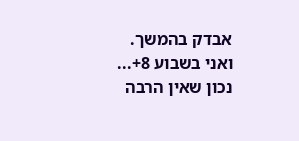אבדק בהמשך.
ואני בשבוע 8+...
נכון שאין הרבה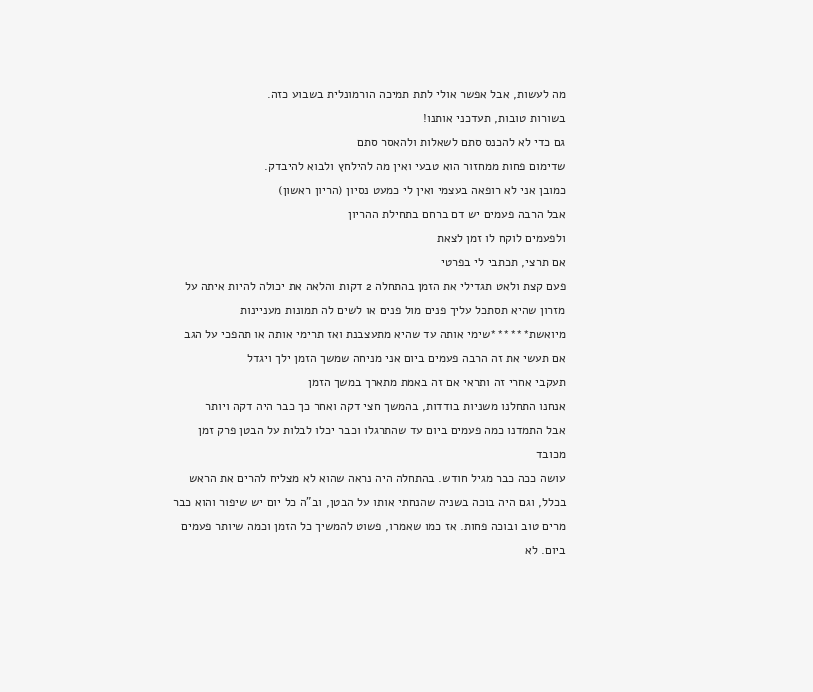מה לעשות, אבל אפשר אולי לתת תמיכה הורמונלית בשבוע כזה.
בשורות טובות, תעדכני אותנו!
גם כדי לא להכנס סתם לשאלות ולהאסר סתם
שדימום פחות ממחזור הוא טבעי ואין מה להילחץ ולבוא להיבדק.
כמובן אני לא רופאה בעצמי ואין לי כמעט נסיון (הריון ראשון)
אבל הרבה פעמים יש דם ברחם בתחילת ההריון
ולפעמים לוקח לו זמן לצאת
אם תרצי, תכתבי לי בפרטי
פעם קצת ולאט תגדילי את הזמן בהתחלה 2 דקות והלאה את יכולה להיות איתה על מזרון שהיא תסתכל עליך פנים מול פנים או לשים לה תמונות מעניינות
מיואשת******שימי אותה עד שהיא מתעצבנת ואז תרימי אותה או תהפכי על הגב
אם תעשי את זה הרבה פעמים ביום אני מניחה שמשך הזמן ילך ויגדל
תעקבי אחרי זה ותראי אם זה באמת מתארך במשך הזמן
אנחנו התחלנו משניות בודדות, בהמשך חצי דקה ואחר כך כבר היה דקה ויותר
אבל התמדנו כמה פעמים ביום עד שהתרגלו וכבר יכלו לבלות על הבטן פרק זמן מכובד
עושה ככה כבר מגיל חודש. בהתחלה היה נראה שהוא לא מצליח להרים את הראש בכלל, וגם היה בוכה בשניה שהנחתי אותו על הבטן, וב"ה כל יום יש שיפור והוא כבר מרים טוב ובוכה פחות. אז כמו שאמרו, פשוט להמשיך כל הזמן וכמה שיותר פעמים ביום. לא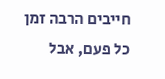חייבים הרבה זמן כל פעם, אבל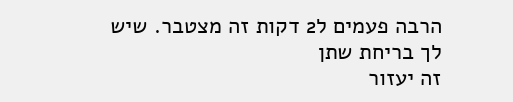הרבה פעמים ל2 דקות זה מצטבר. שיש לך בריחת שתן
זה יעזור